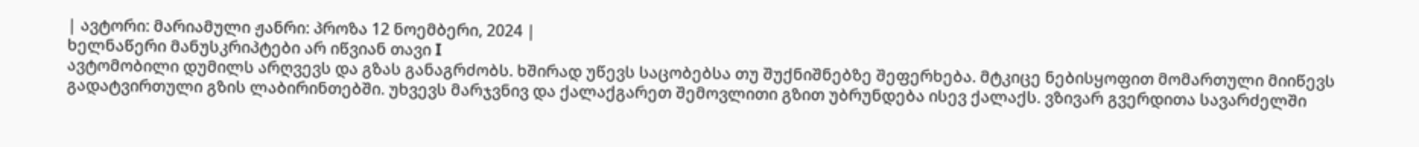| ავტორი: მარიამული ჟანრი: პროზა 12 ნოემბერი, 2024 |
ხელნაწერი მანუსკრიპტები არ იწვიან თავი I
ავტომობილი დუმილს არღვევს და გზას განაგრძობს. ხშირად უწევს საცობებსა თუ შუქნიშნებზე შეფერხება. მტკიცე ნებისყოფით მომართული მიიწევს გადატვირთული გზის ლაბირინთებში. უხვევს მარჯვნივ და ქალაქგარეთ შემოვლითი გზით უბრუნდება ისევ ქალაქს. ვზივარ გვერდითა სავარძელში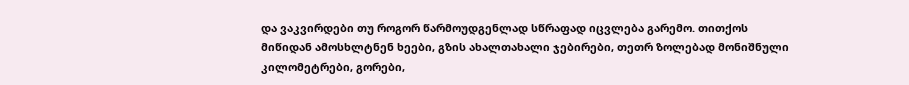და ვაკვირდები თუ როგორ წარმოუდგენლად სწრაფად იცვლება გარემო. თითქოს მიწიდან ამოსხლტნენ ხეები, გზის ახალთახალი ჯებირები, თეთრ ზოლებად მონიშნული კილომეტრები, გორები,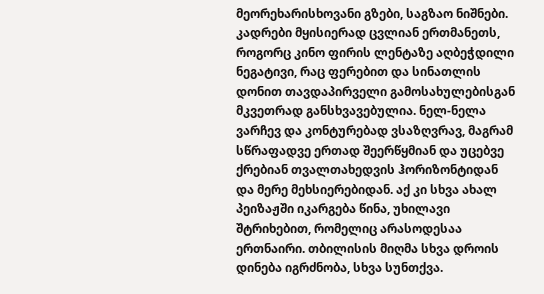მეორეხარისხოვანი გზები, საგზაო ნიშნები. კადრები მყისიერად ცვლიან ერთმანეთს, როგორც კინო ფირის ლენტაზე აღბეჭდილი ნეგატივი, რაც ფერებით და სინათლის დონით თავდაპირველი გამოსახულებისგან მკვეთრად განსხვავებულია. ნელ-ნელა ვარჩევ და კონტურებად ვსაზღვრავ, მაგრამ სწრაფადვე ერთად შეერწყმიან და უცებვე ქრებიან თვალთახედვის ჰორიზონტიდან და მერე მეხსიერებიდან. აქ კი სხვა ახალ პეიზაჟში იკარგება წინა, უხილავი შტრიხებით, რომელიც არასოდესაა ერთნაირი. თბილისის მიღმა სხვა დროის დინება იგრძნობა, სხვა სუნთქვა.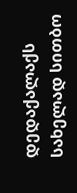დედაქალაქს სახელად სითბო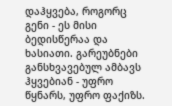დაჰყვება, როგორც გენი - ეს მისი ბედისწერაა და ხასიათი. გარეუბნები განსხვავებულ ამბავს ჰყვებიან - უფრო წყნარს, უფრო ფაქიზს.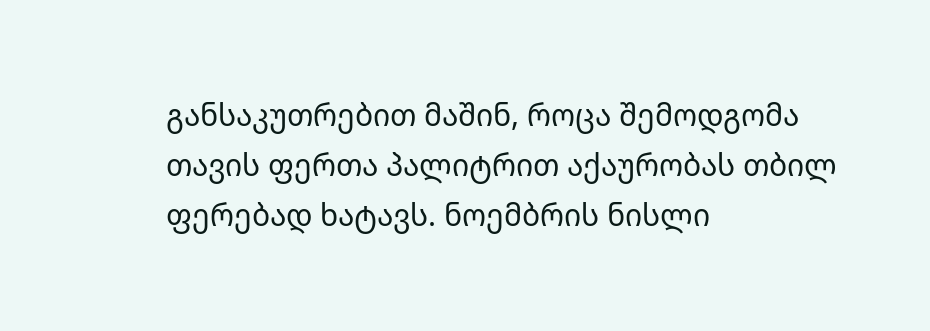განსაკუთრებით მაშინ, როცა შემოდგომა თავის ფერთა პალიტრით აქაურობას თბილ ფერებად ხატავს. ნოემბრის ნისლი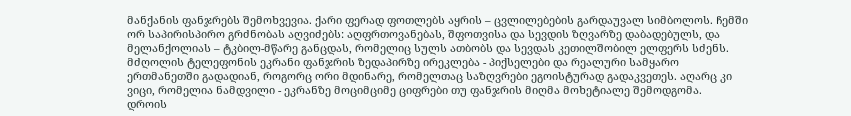მანქანის ფანჯრებს შემოხვევია. ქარი ფერად ფოთლებს აყრის – ცვლილებების გარდაუვალ სიმბოლოს. ჩემში ორ საპირისპირო გრძნობას აღვიძებს: აღფრთოვანებას, შფოთვისა და სევდის ზღვარზე დაბადებულს, და მელანქოლიას – ტკბილ-მწარე განცდას, რომელიც სულს ათბობს და სევდას კეთილშობილ ელფერს სძენს. მძღოლის ტელეფონის ეკრანი ფანჯრის ზედაპირზე ირეკლება - პიქსელები და რეალური სამყარო ერთმანეთში გადადიან, როგორც ორი მდინარე, რომელთაც საზღვრები ეგოისტურად გადაკვეთეს. აღარც კი ვიცი, რომელია ნამდვილი - ეკრანზე მოციმციმე ციფრები თუ ფანჯრის მიღმა მოხეტიალე შემოდგომა.
დროის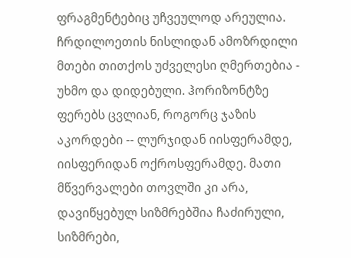ფრაგმენტებიც უჩვეულოდ არეულია. ჩრდილოეთის ნისლიდან ამოზრდილი მთები თითქოს უძველესი ღმერთებია - უხმო და დიდებული. ჰორიზონტზე ფერებს ცვლიან, როგორც ჯაზის აკორდები -- ლურჯიდან იისფერამდე, იისფერიდან ოქროსფერამდე. მათი მწვერვალები თოვლში კი არა, დავიწყებულ სიზმრებშია ჩაძირული, სიზმრები,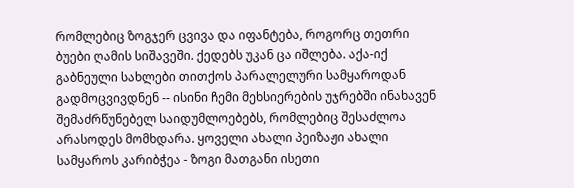რომლებიც ზოგჯერ ცვივა და იფანტება, როგორც თეთრი ბუები ღამის სიშავეში. ქედებს უკან ცა იშლება. აქა-იქ გაბნეული სახლები თითქოს პარალელური სამყაროდან გადმოცვივდნენ -- ისინი ჩემი მეხსიერების უჯრებში ინახავენ შემაძრწუნებელ საიდუმლოებებს, რომლებიც შესაძლოა არასოდეს მომხდარა. ყოველი ახალი პეიზაჟი ახალი სამყაროს კარიბჭეა - ზოგი მათგანი ისეთი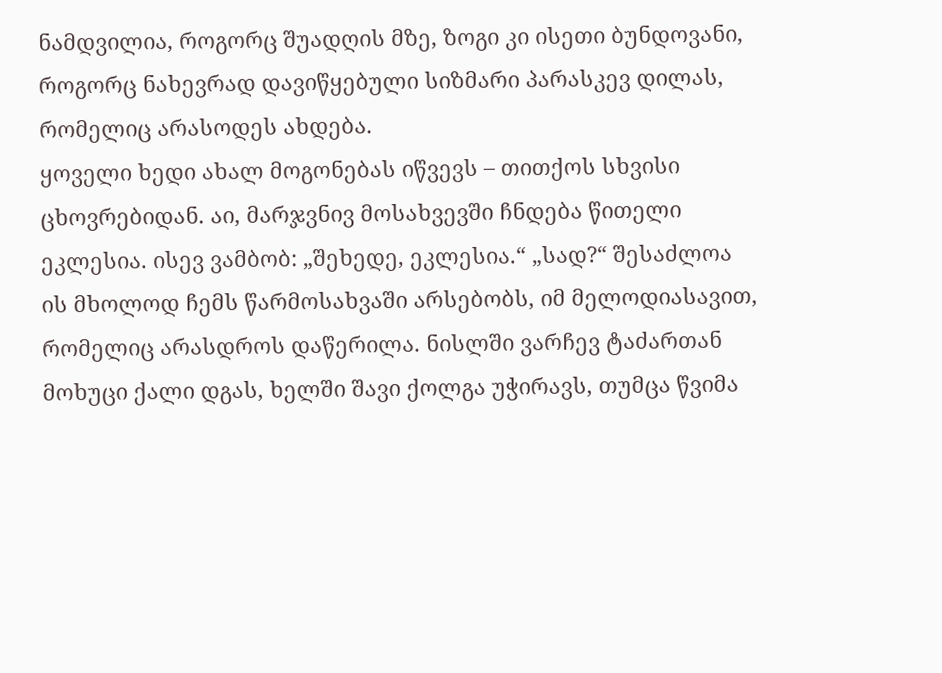ნამდვილია, როგორც შუადღის მზე, ზოგი კი ისეთი ბუნდოვანი, როგორც ნახევრად დავიწყებული სიზმარი პარასკევ დილას, რომელიც არასოდეს ახდება.
ყოველი ხედი ახალ მოგონებას იწვევს – თითქოს სხვისი ცხოვრებიდან. აი, მარჯვნივ მოსახვევში ჩნდება წითელი ეკლესია. ისევ ვამბობ: „შეხედე, ეკლესია.“ „სად?“ შესაძლოა ის მხოლოდ ჩემს წარმოსახვაში არსებობს, იმ მელოდიასავით, რომელიც არასდროს დაწერილა. ნისლში ვარჩევ ტაძართან მოხუცი ქალი დგას, ხელში შავი ქოლგა უჭირავს, თუმცა წვიმა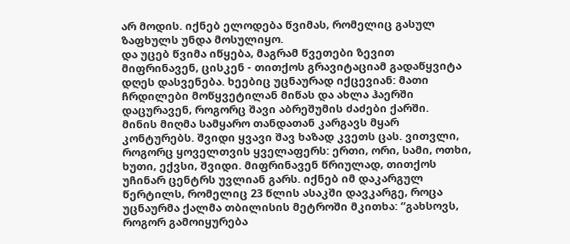არ მოდის. იქნებ ელოდება წვიმას, რომელიც გასულ ზაფხულს უნდა მოსულიყო.
და უცებ წვიმა იწყება, მაგრამ წვეთები ზევით მიფრინავენ, ცისკენ - თითქოს გრავიტაციამ გადაწყვიტა დღეს დასვენება. ხეებიც უცნაურად იქცევიან: მათი ჩრდილები მოწყვეტილან მიწას და ახლა ჰაერში დაცურავენ, როგორც შავი აბრეშუმის ძაძები ქარში.
მინის მიღმა სამყარო თანდათან კარგავს მყარ კონტურებს. შვიდი ყვავი შავ ხაზად კვეთს ცას. ვითვლი, როგორც ყოველთვის ყველაფერს: ერთი, ორი, სამი, ოთხი, ხუთი, ექვსი, შვიდი. მიფრინავენ წრიულად, თითქოს უჩინარ ცენტრს უვლიან გარს. იქნებ იმ დაკარგულ წერტილს, რომელიც 23 წლის ასაკში დავკარგე, როცა უცნაურმა ქალმა თბილისის მეტროში მკითხა: “გახსოვს, როგორ გამოიყურება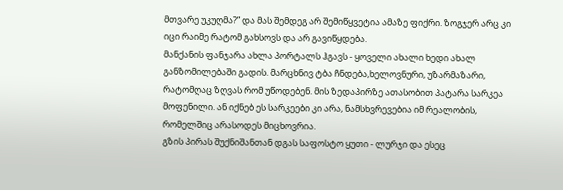მთვარე უკუღმა?” და მას შემდეგ არ შემიწყვეტია ამაზე ფიქრი. ზოგჯერ არც კი იცი რაიმე რატომ გახსოვს და არ გავიწყდება.
მანქანის ფანჯარა ახლა პორტალს ჰგავს - ყოველი ახალი ხედი ახალ განზომილებაში გადის. მარცხნივ ტბა ჩნდება,ხელოვნური, უზარმაზარი, რატომღაც ზღვას რომ უწოდებენ. მის ზედაპირზე ათასობით პატარა სარკეა მოფენილი. ან იქნებ ეს სარკეები კი არა, ნამსხვრევებია იმ რეალობის, რომელშიც არასოდეს მიცხოვრია.
გზის პირას შუქნიშანთან დგას საფოსტო ყუთი - ლურჯი და ესეც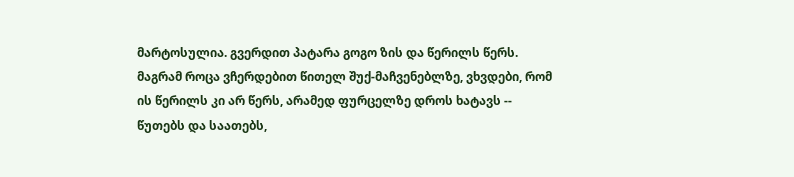მარტოსულია. გვერდით პატარა გოგო ზის და წერილს წერს. მაგრამ როცა ვჩერდებით წითელ შუქ-მაჩვენებლზე, ვხვდები, რომ ის წერილს კი არ წერს, არამედ ფურცელზე დროს ხატავს -- წუთებს და საათებს,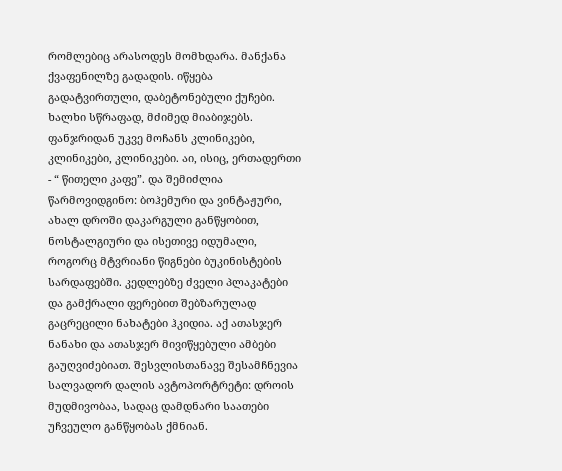რომლებიც არასოდეს მომხდარა. მანქანა ქვაფენილზე გადადის. იწყება გადატვირთული, დაბეტონებული ქუჩები. ხალხი სწრაფად, მძიმედ მიაბიჯებს. ფანჯრიდან უკვე მოჩანს კლინიკები, კლინიკები, კლინიკები. აი, ისიც, ერთადერთი - “ წითელი კაფე”. და შემიძლია წარმოვიდგინო: ბოჰემური და ვინტაჟური, ახალ დროში დაკარგული განწყობით, ნოსტალგიური და ისეთივე იდუმალი, როგორც მტვრიანი წიგნები ბუკინისტების სარდაფებში. კედლებზე ძველი პლაკატები და გამქრალი ფერებით შებზარულად გაცრეცილი ნახატები ჰკიდია. აქ ათასჯერ ნანახი და ათასჯერ მივიწყებული ამბები გაუღვიძებიათ. შესვლისთანავე შესამჩნევია სალვადორ დალის ავტოპორტრეტი: დროის მუდმივობაა, სადაც დამდნარი საათები უჩვეულო განწყობას ქმნიან.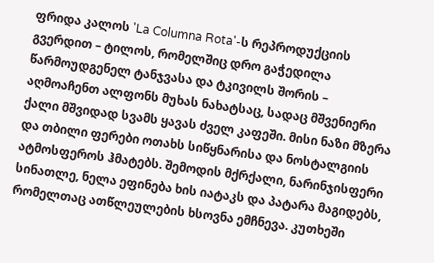ფრიდა კალოს 'La Columna Rota'-ს რეპროდუქციის გვერდით – ტილოს, რომელშიც დრო გაჭედილა წარმოუდგენელ ტანჯვასა და ტკივილს შორის – აღმოაჩენთ ალფონს მუხას ნახატსაც, სადაც მშვენიერი ქალი მშვიდად სვამს ყავას ძველ კაფეში. მისი ნაზი მზერა და თბილი ფერები ოთახს სიწყნარისა და ნოსტალგიის ატმოსფეროს ჰმატებს. შემოდის მქრქალი, ნარინჯისფერი სინათლე, ნელა ეფინება ხის იატაკს და პატარა მაგიდებს, რომელთაც ათწლეულების ხსოვნა ემჩნევა. კუთხეში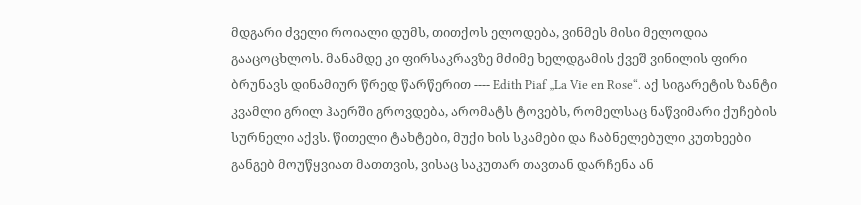მდგარი ძველი როიალი დუმს, თითქოს ელოდება, ვინმეს მისი მელოდია გააცოცხლოს. მანამდე კი ფირსაკრავზე მძიმე ხელდგამის ქვეშ ვინილის ფირი ბრუნავს დინამიურ წრედ წარწერით ---- Edith Piaf „La Vie en Rose“. აქ სიგარეტის ზანტი კვამლი გრილ ჰაერში გროვდება, არომატს ტოვებს, რომელსაც ნაწვიმარი ქუჩების სურნელი აქვს. წითელი ტახტები, მუქი ხის სკამები და ჩაბნელებული კუთხეები განგებ მოუწყვიათ მათთვის, ვისაც საკუთარ თავთან დარჩენა ან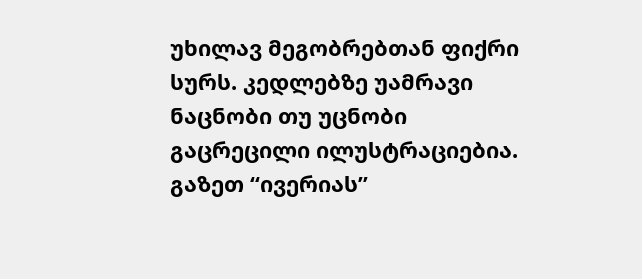უხილავ მეგობრებთან ფიქრი სურს. კედლებზე უამრავი ნაცნობი თუ უცნობი გაცრეცილი ილუსტრაციებია. გაზეთ “ივერიას”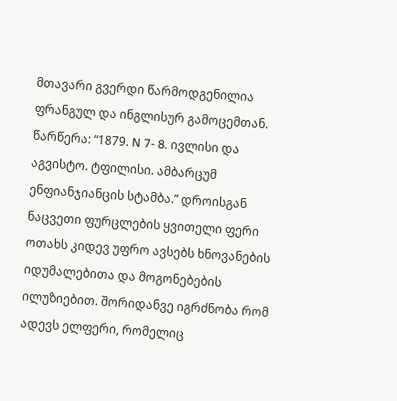მთავარი გვერდი წარმოდგენილია ფრანგულ და ინგლისურ გამოცემთან. წარწერა: “1879. N 7- 8. ივლისი და აგვისტო. ტფილისი. ამბარცუმ ენფიანჯიანცის სტამბა.” დროისგან ნაცვეთი ფურცლების ყვითელი ფერი ოთახს კიდევ უფრო ავსებს ხნოვანების იდუმალებითა და მოგონებების ილუზიებით. შორიდანვე იგრძნობა რომ ადევს ელფერი, რომელიც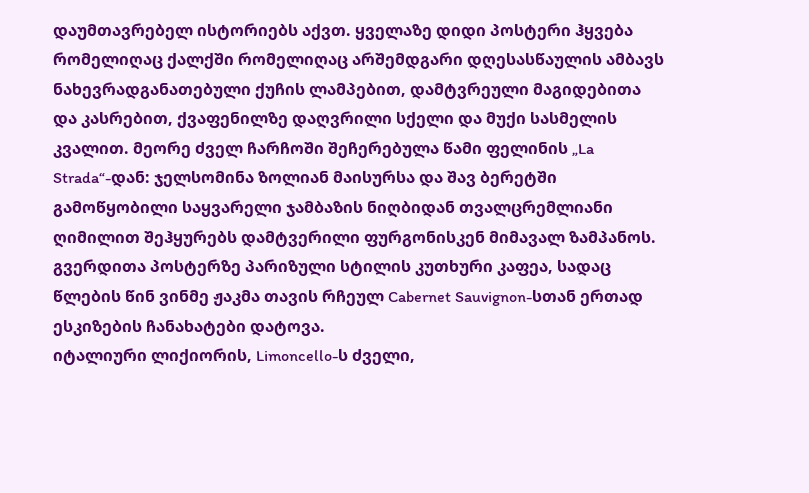დაუმთავრებელ ისტორიებს აქვთ. ყველაზე დიდი პოსტერი ჰყვება რომელიღაც ქალქში რომელიღაც არშემდგარი დღესასწაულის ამბავს ნახევრადგანათებული ქუჩის ლამპებით, დამტვრეული მაგიდებითა და კასრებით, ქვაფენილზე დაღვრილი სქელი და მუქი სასმელის კვალით. მეორე ძველ ჩარჩოში შეჩერებულა წამი ფელინის „La Strada“-დან: ჯელსომინა ზოლიან მაისურსა და შავ ბერეტში გამოწყობილი საყვარელი ჯამბაზის ნიღბიდან თვალცრემლიანი ღიმილით შეჰყურებს დამტვერილი ფურგონისკენ მიმავალ ზამპანოს. გვერდითა პოსტერზე პარიზული სტილის კუთხური კაფეა, სადაც წლების წინ ვინმე ჟაკმა თავის რჩეულ Cabernet Sauvignon-სთან ერთად ესკიზების ჩანახატები დატოვა.
იტალიური ლიქიორის, Limoncello-ს ძველი,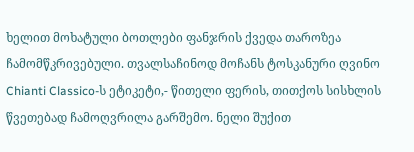ხელით მოხატული ბოთლები ფანჯრის ქვედა თაროზეა ჩამომწკრივებული. თვალსაჩინოდ მოჩანს ტოსკანური ღვინო Chianti Classico-ს ეტიკეტი,- წითელი ფერის, თითქოს სისხლის წვეთებად ჩამოღვრილა გარშემო. ნელი შუქით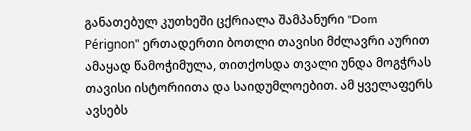განათებულ კუთხეში ცქრიალა შამპანური "Dom Pérignon" ერთადერთი ბოთლი თავისი მძლავრი აურით ამაყად წამოჭიმულა, თითქოსდა თვალი უნდა მოგჭრას თავისი ისტორიითა და საიდუმლოებით. ამ ყველაფერს ავსებს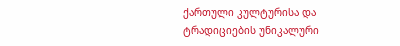ქართული კულტურისა და ტრადიციების უნიკალური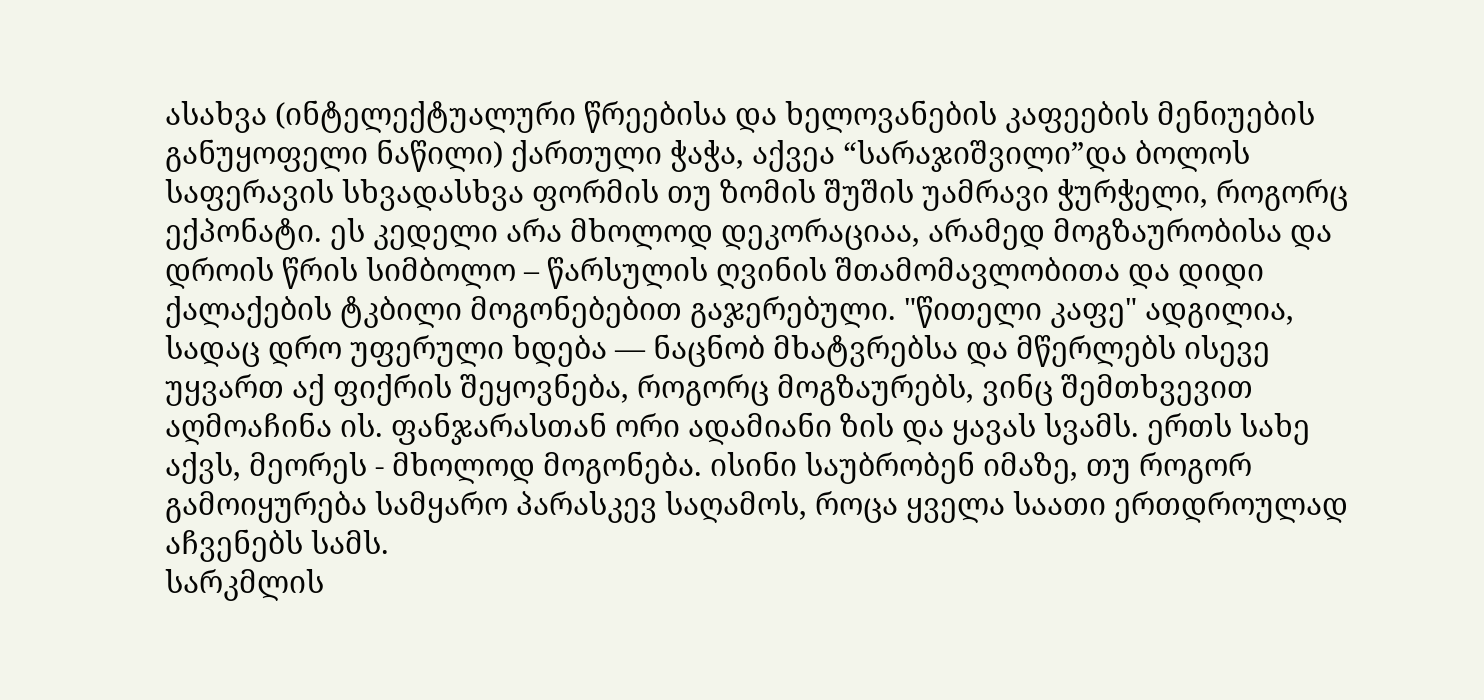ასახვა (ინტელექტუალური წრეებისა და ხელოვანების კაფეების მენიუების განუყოფელი ნაწილი) ქართული ჭაჭა, აქვეა “სარაჯიშვილი”და ბოლოს საფერავის სხვადასხვა ფორმის თუ ზომის შუშის უამრავი ჭურჭელი, როგორც ექპონატი. ეს კედელი არა მხოლოდ დეკორაციაა, არამედ მოგზაურობისა და დროის წრის სიმბოლო – წარსულის ღვინის შთამომავლობითა და დიდი ქალაქების ტკბილი მოგონებებით გაჯერებული. "წითელი კაფე" ადგილია, სადაც დრო უფერული ხდება — ნაცნობ მხატვრებსა და მწერლებს ისევე უყვართ აქ ფიქრის შეყოვნება, როგორც მოგზაურებს, ვინც შემთხვევით აღმოაჩინა ის. ფანჯარასთან ორი ადამიანი ზის და ყავას სვამს. ერთს სახე აქვს, მეორეს - მხოლოდ მოგონება. ისინი საუბრობენ იმაზე, თუ როგორ გამოიყურება სამყარო პარასკევ საღამოს, როცა ყველა საათი ერთდროულად აჩვენებს სამს.
სარკმლის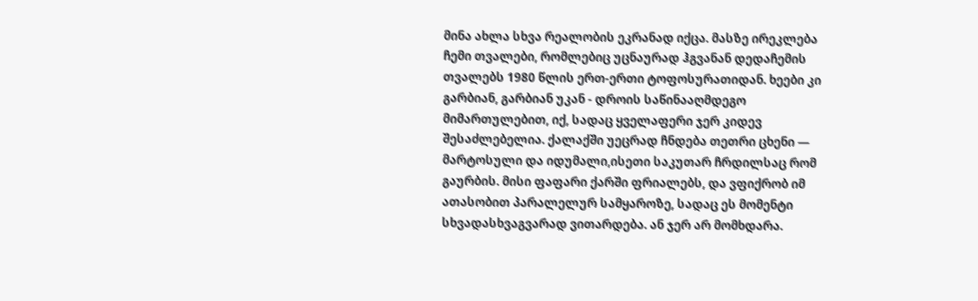მინა ახლა სხვა რეალობის ეკრანად იქცა. მასზე ირეკლება ჩემი თვალები, რომლებიც უცნაურად ჰგვანან დედაჩემის თვალებს 1980 წლის ერთ-ერთი ტოფოსურათიდან. ხეები კი გარბიან, გარბიან უკან - დროის საწინააღმდეგო მიმართულებით, იქ, სადაც ყველაფერი ჯერ კიდევ შესაძლებელია. ქალაქში უეცრად ჩნდება თეთრი ცხენი — მარტოსული და იდუმალი,ისეთი საკუთარ ჩრდილსაც რომ გაურბის. მისი ფაფარი ქარში ფრიალებს, და ვფიქრობ იმ ათასობით პარალელურ სამყაროზე, სადაც ეს მომენტი სხვადასხვაგვარად ვითარდება. ან ჯერ არ მომხდარა.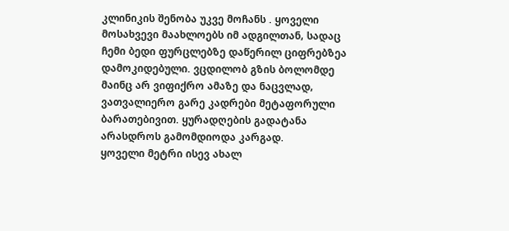კლინიკის შენობა უკვე მოჩანს . ყოველი მოსახვევი მაახლოებს იმ ადგილთან, სადაც ჩემი ბედი ფურცლებზე დაწერილ ციფრებზეა დამოკიდებული. ვცდილობ გზის ბოლომდე მაინც არ ვიფიქრო ამაზე და ნაცვლად, ვათვალიერო გარე კადრები მეტაფორული ბარათებივით. ყურადღების გადატანა არასდროს გამომდიოდა კარგად.
ყოველი მეტრი ისევ ახალ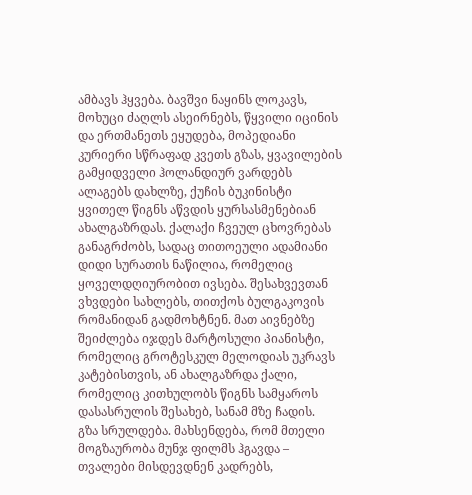ამბავს ჰყვება. ბავშვი ნაყინს ლოკავს, მოხუცი ძაღლს ასეირნებს, წყვილი იცინის და ერთმანეთს ეყუდება, მოპედიანი კურიერი სწრაფად კვეთს გზას, ყვავილების გამყიდველი ჰოლანდიურ ვარდებს ალაგებს დახლზე, ქუჩის ბუკინისტი ყვითელ წიგნს აწვდის ყურსასმენებიან ახალგაზრდას. ქალაქი ჩვეულ ცხოვრებას განაგრძობს, სადაც თითოეული ადამიანი დიდი სურათის ნაწილია, რომელიც ყოველდღიურობით ივსება. შესახვევთან ვხვდები სახლებს, თითქოს ბულგაკოვის რომანიდან გადმოხტნენ. მათ აივნებზე შეიძლება იჯდეს მარტოსული პიანისტი, რომელიც გროტესკულ მელოდიას უკრავს კატებისთვის, ან ახალგაზრდა ქალი, რომელიც კითხულობს წიგნს სამყაროს დასასრულის შესახებ, სანამ მზე ჩადის.
გზა სრულდება. მახსენდება, რომ მთელი მოგზაურობა მუნჯ ფილმს ჰგავდა – თვალები მისდევდნენ კადრებს,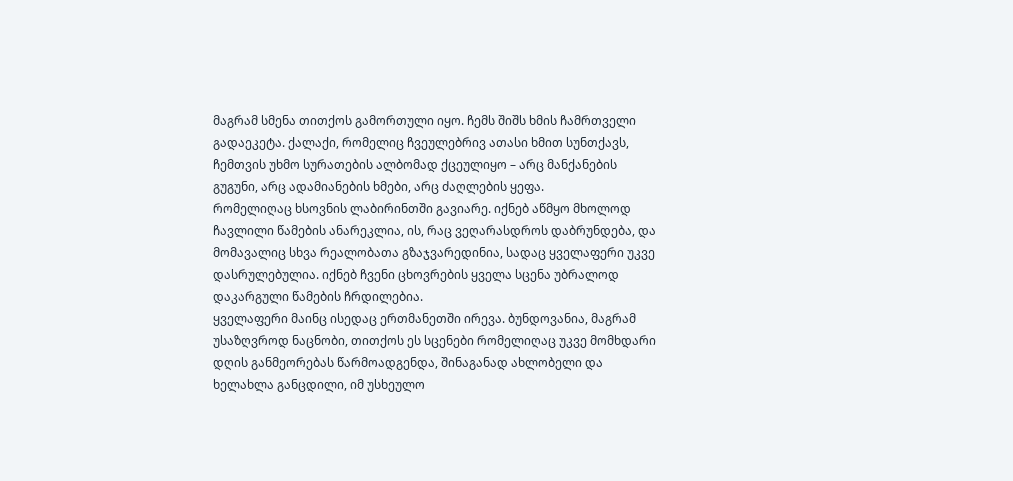მაგრამ სმენა თითქოს გამორთული იყო. ჩემს შიშს ხმის ჩამრთველი გადაეკეტა. ქალაქი, რომელიც ჩვეულებრივ ათასი ხმით სუნთქავს, ჩემთვის უხმო სურათების ალბომად ქცეულიყო – არც მანქანების გუგუნი, არც ადამიანების ხმები, არც ძაღლების ყეფა.
რომელიღაც ხსოვნის ლაბირინთში გავიარე. იქნებ აწმყო მხოლოდ ჩავლილი წამების ანარეკლია, ის, რაც ვეღარასდროს დაბრუნდება, და მომავალიც სხვა რეალობათა გზაჯვარედინია, სადაც ყველაფერი უკვე დასრულებულია. იქნებ ჩვენი ცხოვრების ყველა სცენა უბრალოდ დაკარგული წამების ჩრდილებია.
ყველაფერი მაინც ისედაც ერთმანეთში ირევა. ბუნდოვანია, მაგრამ უსაზღვროდ ნაცნობი, თითქოს ეს სცენები რომელიღაც უკვე მომხდარი დღის განმეორებას წარმოადგენდა, შინაგანად ახლობელი და ხელახლა განცდილი, იმ უსხეულო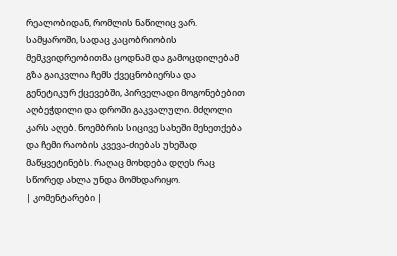რეალობიდან, რომლის ნაწილიც ვარ. სამყაროში, სადაც კაცობრიობის მემკვიდრეობითმა ცოდნამ და გამოცდილებამ გზა გაიკვლია ჩემს ქვეცნობიერსა და გენეტიკურ ქცევებში, პირველადი მოგონებებით აღბეჭდილი და დროში გაკვალული. მძღოლი კარს აღებ. ნოემბრის სიცივე სახეში მეხეთქება და ჩემი რაობის კვევა-ძიებას უხეშად მაწყვეტინებს. რაღაც მოხდება დღეს რაც სწორედ ახლა უნდა მომხდარიყო.
| კომენტარები |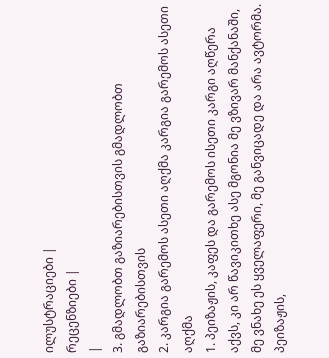ილუსტრაციები |
რეცენზიები |
|
3. გმადლობთ გაზიარებისთვის გმადლობთ გაზიარებისთვის
2. კარგია გარემოს ასეთი აღქმა კარგია გარემოს ასეთი აღქმა
1. პეიზაჟის, კაფეს და გარემოს ისეთი კარგი აღწერა აქვს, კი არ წავიკითხე ასე მგონია მე ვზივარ მანქანაში, მე ვნახე ეს ყველაფერი, მე განვიცადე და არა ავტორმა. პეიზაჟის,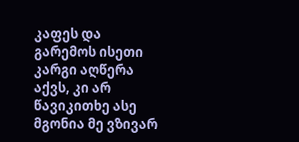კაფეს და გარემოს ისეთი კარგი აღწერა აქვს, კი არ წავიკითხე ასე მგონია მე ვზივარ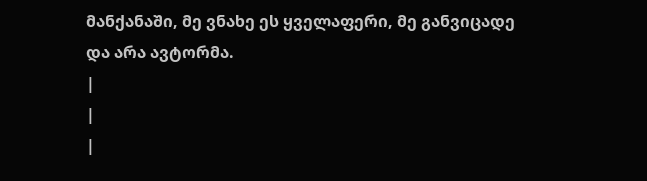მანქანაში, მე ვნახე ეს ყველაფერი, მე განვიცადე და არა ავტორმა.
|
|
|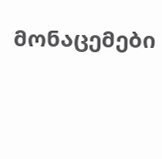მონაცემები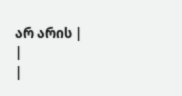არ არის |
|
|